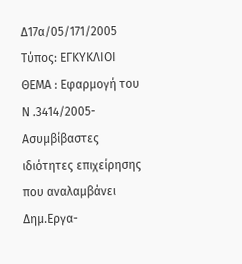Δ17α/05/171/2005
Τύπος: ΕΓΚΥΚΛΙΟΙ
ΘΕΜΑ : Εφαρμογή του Ν .3414/2005-Ασυμβίβαστες ιδιότητες επιχείρησης που αναλαμβάνει Δημ.Εργα-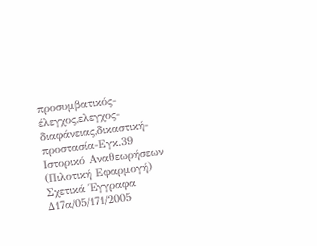προσυμβατικός-έλεγχος,ελεγχος-διαφάνειας,δικαστική-προστασία-Εγκ.39
Ιστορικό Αναθεωρήσεων (Πιλοτική Εφαρμογή)
Σχετικά Έγγραφα
Δ17α/05/171/2005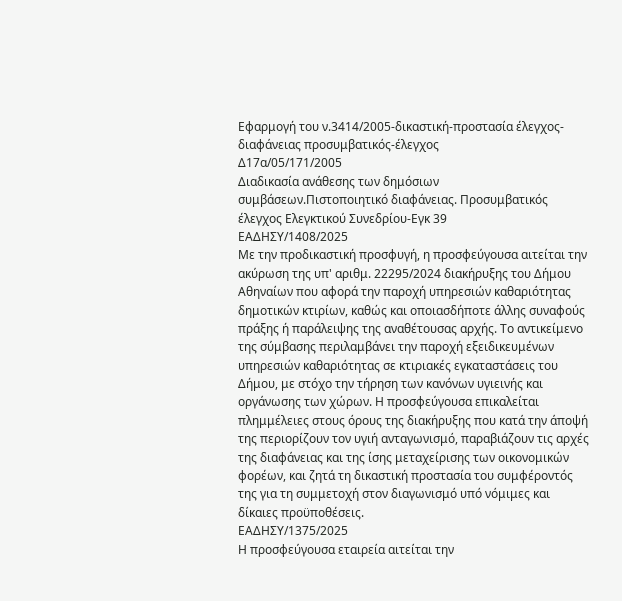Εφαρμογή του ν.3414/2005-δικαστική-προστασία έλεγχος-διαφάνειας προσυμβατικός-έλεγχος
Δ17α/05/171/2005
Διαδικασία ανάθεσης των δημόσιων συμβάσεων.Πιστοποιητικό διαφάνειας. Προσυμβατικός έλεγχος Ελεγκτικού Συνεδρίου-Εγκ 39
ΕΑΔΗΣΥ/1408/2025
Με την προδικαστική προσφυγή, η προσφεύγουσα αιτείται την ακύρωση της υπ' αριθμ. 22295/2024 διακήρυξης του Δήμου Αθηναίων που αφορά την παροχή υπηρεσιών καθαριότητας δημοτικών κτιρίων, καθώς και οποιασδήποτε άλλης συναφούς πράξης ή παράλειψης της αναθέτουσας αρχής. Το αντικείμενο της σύμβασης περιλαμβάνει την παροχή εξειδικευμένων υπηρεσιών καθαριότητας σε κτιριακές εγκαταστάσεις του Δήμου, με στόχο την τήρηση των κανόνων υγιεινής και οργάνωσης των χώρων. Η προσφεύγουσα επικαλείται πλημμέλειες στους όρους της διακήρυξης που κατά την άποψή της περιορίζουν τον υγιή ανταγωνισμό, παραβιάζουν τις αρχές της διαφάνειας και της ίσης μεταχείρισης των οικονομικών φορέων, και ζητά τη δικαστική προστασία του συμφέροντός της για τη συμμετοχή στον διαγωνισμό υπό νόμιμες και δίκαιες προϋποθέσεις.
ΕΑΔΗΣΥ/1375/2025
Η προσφεύγουσα εταιρεία αιτείται την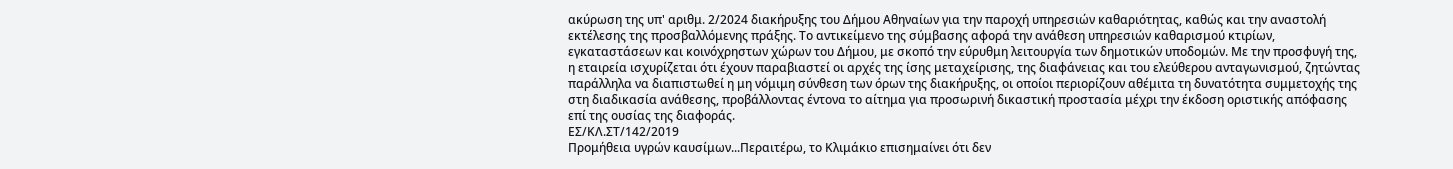ακύρωση της υπ' αριθμ. 2/2024 διακήρυξης του Δήμου Αθηναίων για την παροχή υπηρεσιών καθαριότητας, καθώς και την αναστολή εκτέλεσης της προσβαλλόμενης πράξης. Το αντικείμενο της σύμβασης αφορά την ανάθεση υπηρεσιών καθαρισμού κτιρίων, εγκαταστάσεων και κοινόχρηστων χώρων του Δήμου, με σκοπό την εύρυθμη λειτουργία των δημοτικών υποδομών. Με την προσφυγή της, η εταιρεία ισχυρίζεται ότι έχουν παραβιαστεί οι αρχές της ίσης μεταχείρισης, της διαφάνειας και του ελεύθερου ανταγωνισμού, ζητώντας παράλληλα να διαπιστωθεί η μη νόμιμη σύνθεση των όρων της διακήρυξης, οι οποίοι περιορίζουν αθέμιτα τη δυνατότητα συμμετοχής της στη διαδικασία ανάθεσης, προβάλλοντας έντονα το αίτημα για προσωρινή δικαστική προστασία μέχρι την έκδοση οριστικής απόφασης επί της ουσίας της διαφοράς.
ΕΣ/ΚΛ.ΣΤ/142/2019
Προμήθεια υγρών καυσίμων...Περαιτέρω, το Κλιμάκιο επισημαίνει ότι δεν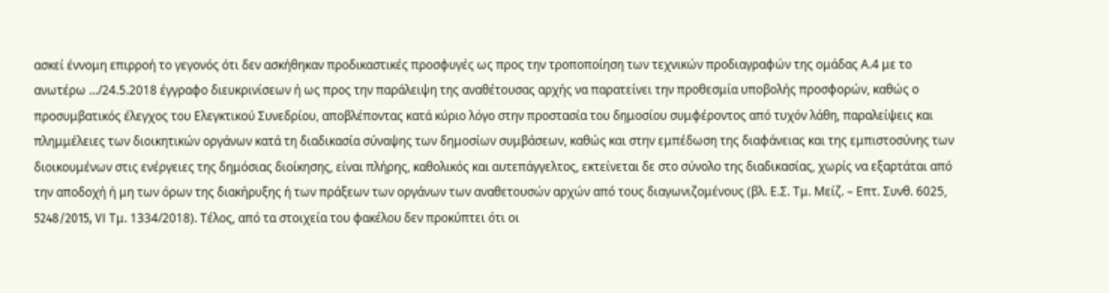ασκεί έννομη επιρροή το γεγονός ότι δεν ασκήθηκαν προδικαστικές προσφυγές ως προς την τροποποίηση των τεχνικών προδιαγραφών της ομάδας Α.4 με το ανωτέρω .../24.5.2018 έγγραφο διευκρινίσεων ή ως προς την παράλειψη της αναθέτουσας αρχής να παρατείνει την προθεσμία υποβολής προσφορών, καθώς ο προσυμβατικός έλεγχος του Ελεγκτικού Συνεδρίου, αποβλέποντας κατά κύριο λόγο στην προστασία του δημοσίου συμφέροντος από τυχόν λάθη, παραλείψεις και πλημμέλειες των διοικητικών οργάνων κατά τη διαδικασία σύναψης των δημοσίων συμβάσεων, καθώς και στην εμπέδωση της διαφάνειας και της εμπιστοσύνης των διοικουμένων στις ενέργειες της δημόσιας διοίκησης, είναι πλήρης, καθολικός και αυτεπάγγελτος, εκτείνεται δε στο σύνολο της διαδικασίας, χωρίς να εξαρτάται από την αποδοχή ή μη των όρων της διακήρυξης ή των πράξεων των οργάνων των αναθετουσών αρχών από τους διαγωνιζομένους (βλ. Ε.Σ. Τμ. Μείζ. – Επτ. Συνθ. 6025, 5248/2015, VI Τμ. 1334/2018). Τέλος, από τα στοιχεία του φακέλου δεν προκύπτει ότι οι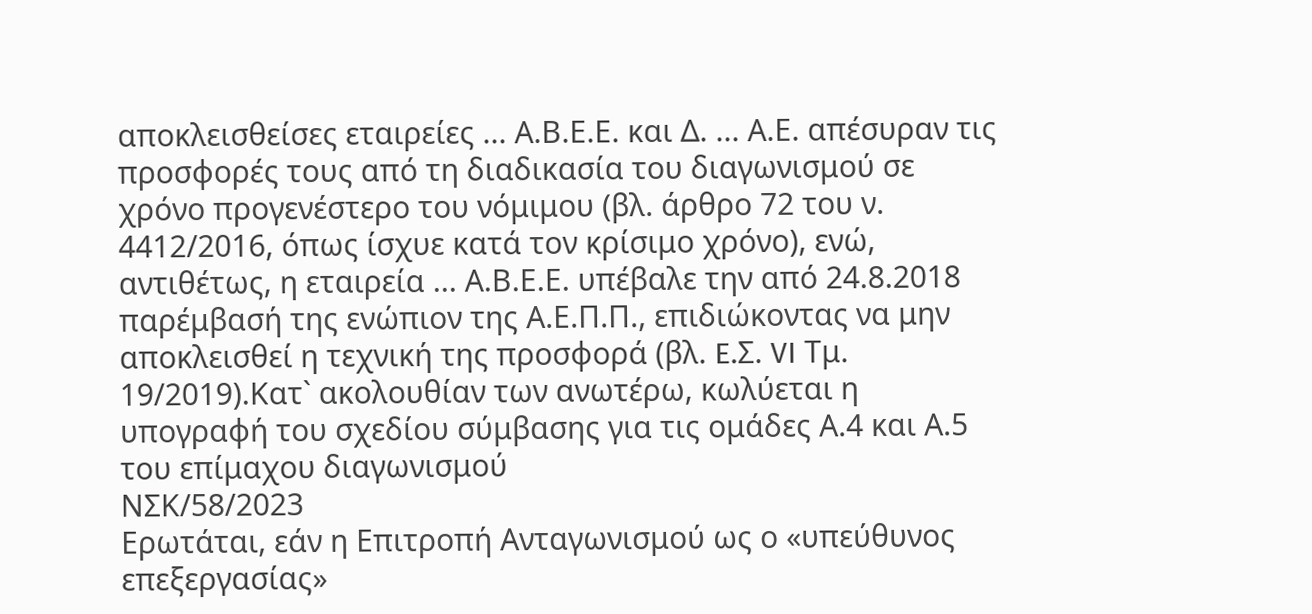αποκλεισθείσες εταιρείες ... Α.Β.Ε.Ε. και Δ. ... Α.Ε. απέσυραν τις προσφορές τους από τη διαδικασία του διαγωνισμού σε χρόνο προγενέστερο του νόμιμου (βλ. άρθρο 72 του ν. 4412/2016, όπως ίσχυε κατά τον κρίσιμο χρόνο), ενώ, αντιθέτως, η εταιρεία ... Α.Β.Ε.Ε. υπέβαλε την από 24.8.2018 παρέμβασή της ενώπιον της Α.Ε.Π.Π., επιδιώκοντας να μην αποκλεισθεί η τεχνική της προσφορά (βλ. E.Σ. VI Τμ. 19/2019).Κατ` ακολουθίαν των ανωτέρω, κωλύεται η υπογραφή του σχεδίου σύμβασης για τις ομάδες Α.4 και Α.5 του επίμαχου διαγωνισμού
ΝΣΚ/58/2023
Ερωτάται, εάν η Επιτροπή Ανταγωνισμού ως ο «υπεύθυνος επεξεργασίας»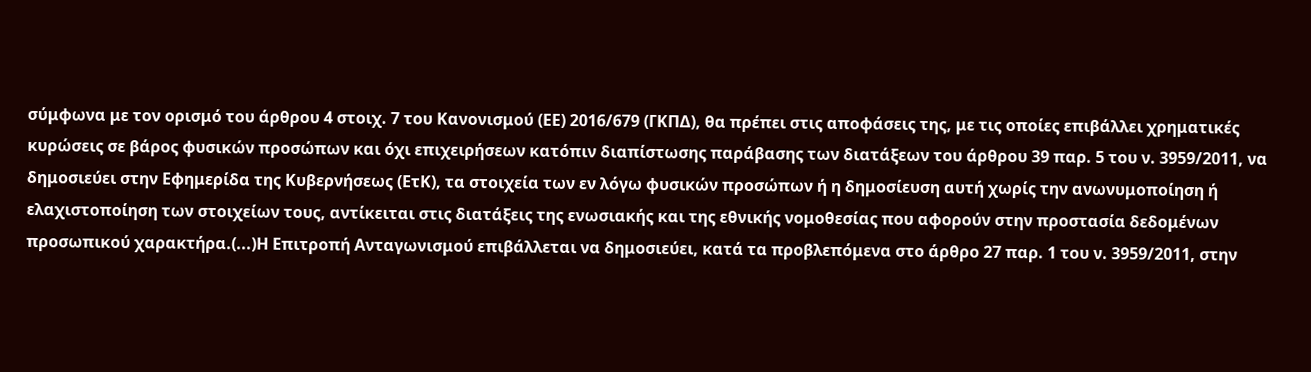σύμφωνα με τον ορισμό του άρθρου 4 στoιχ. 7 του Κανονισμού (ΕΕ) 2016/679 (ΓΚΠΔ), θα πρέπει στις αποφάσεις της, με τις οποίες επιβάλλει χρηματικές κυρώσεις σε βάρος φυσικών προσώπων και όχι επιχειρήσεων κατόπιν διαπίστωσης παράβασης των διατάξεων του άρθρου 39 παρ. 5 του ν. 3959/2011, να δημοσιεύει στην Εφημερίδα της Κυβερνήσεως (ΕτΚ), τα στοιχεία των εν λόγω φυσικών προσώπων ή η δημοσίευση αυτή χωρίς την ανωνυμοποίηση ή ελαχιστοποίηση των στοιχείων τους, αντίκειται στις διατάξεις της ενωσιακής και της εθνικής νομοθεσίας που αφορούν στην προστασία δεδομένων προσωπικού χαρακτήρα.(...)Η Επιτροπή Ανταγωνισμού επιβάλλεται να δημοσιεύει, κατά τα προβλεπόμενα στο άρθρο 27 παρ. 1 του ν. 3959/2011, στην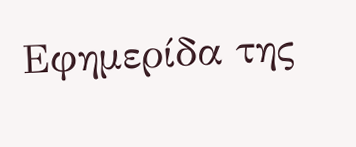Εφημερίδα της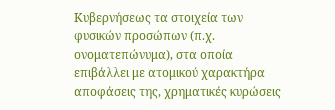Κυβερνήσεως τα στοιχεία των φυσικών προσώπων (π.χ. ονοματεπώνυμα), στα οποία επιβάλλει με ατομικού χαρακτήρα αποφάσεις της, χρηματικές κυρώσεις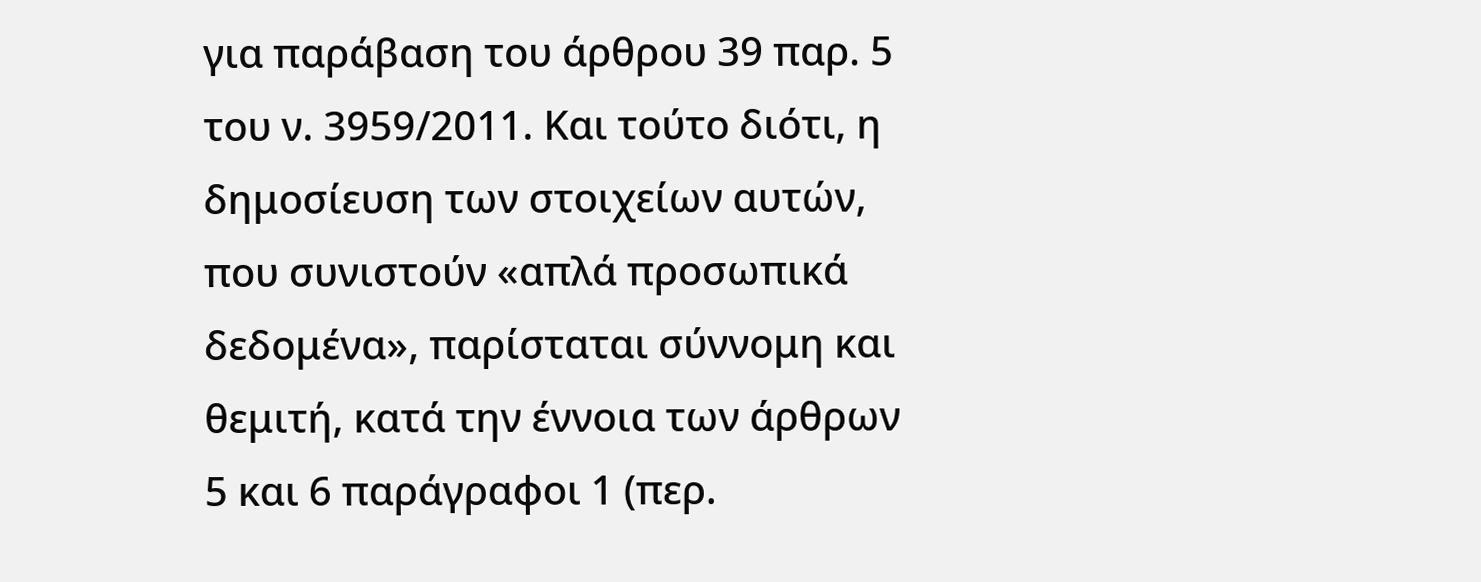για παράβαση του άρθρου 39 παρ. 5 του ν. 3959/2011. Και τούτο διότι, η δημοσίευση των στοιχείων αυτών, που συνιστούν «απλά προσωπικά δεδομένα», παρίσταται σύννομη και θεμιτή, κατά την έννοια των άρθρων 5 και 6 παράγραφοι 1 (περ.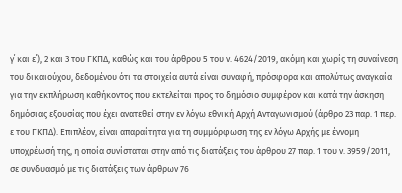γ΄ και ε΄), 2 και 3 του ΓΚΠΔ, καθώς και του άρθρου 5 του ν. 4624/2019, ακόμη και χωρίς τη συναίνεση του δικαιούχου, δεδομένου ότι τα στοιχεία αυτά είναι συναφή, πρόσφορα και απολύτως αναγκαία για την εκπλήρωση καθήκοντος που εκτελείται προς το δημόσιο συμφέρον και κατά την άσκηση δημόσιας εξουσίας που έχει ανατεθεί στην εν λόγω εθνική Αρχή Ανταγωνισμού (άρθρο 23 παρ. 1 περ. ε του ΓΚΠΔ). Επιπλέον, είναι απαραίτητα για τη συμμόρφωση της εν λόγω Αρχής με έννομη υποχρέωσή της, η οποία συνίσταται στην από τις διατάξεις του άρθρου 27 παρ. 1 του ν. 3959/2011, σε συνδυασμό με τις διατάξεις των άρθρων 76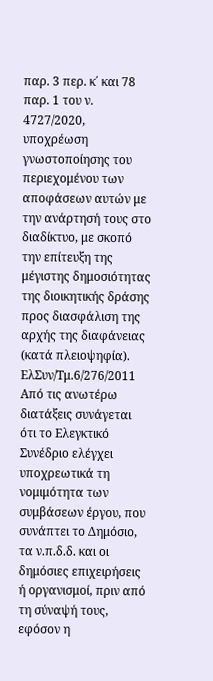παρ. 3 περ. κ΄ και 78 παρ. 1 του ν. 4727/2020, υποχρέωση γνωστοποίησης του περιεχομένου των αποφάσεων αυτών με την ανάρτησή τους στο διαδίκτυο, με σκοπό την επίτευξη της μέγιστης δημοσιότητας της διοικητικής δράσης προς διασφάλιση της αρχής της διαφάνειας (κατά πλειοψηφία).
ΕλΣυν/Τμ.6/276/2011
Από τις ανωτέρω διατάξεις συνάγεται ότι το Ελεγκτικό Συνέδριο ελέγχει υποχρεωτικά τη νομιμότητα των συμβάσεων έργου, που συνάπτει το Δημόσιο, τα ν.π.δ.δ. και οι δημόσιες επιχειρήσεις ή οργανισμοί, πριν από τη σύναψή τους, εφόσον η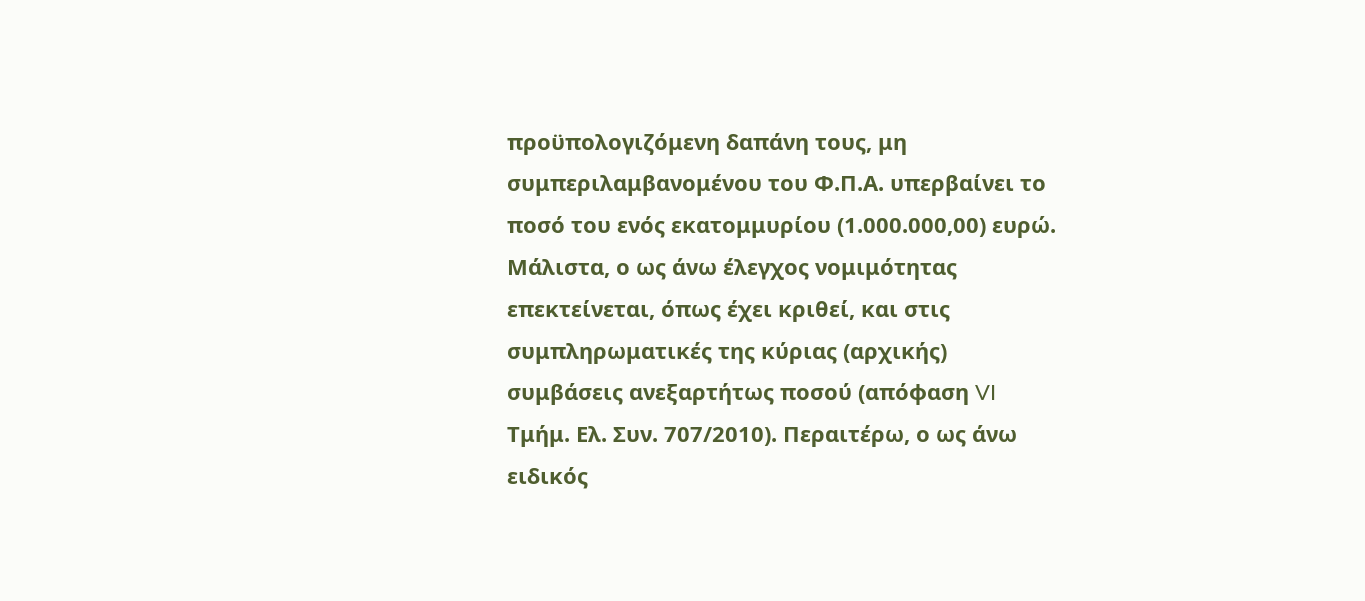προϋπολογιζόμενη δαπάνη τους, μη συμπεριλαμβανομένου του Φ.Π.Α. υπερβαίνει το ποσό του ενός εκατομμυρίου (1.000.000,00) ευρώ. Μάλιστα, ο ως άνω έλεγχος νομιμότητας επεκτείνεται, όπως έχει κριθεί, και στις συμπληρωματικές της κύριας (αρχικής) συμβάσεις ανεξαρτήτως ποσού (απόφαση VI Τμήμ. Ελ. Συν. 707/2010). Περαιτέρω, ο ως άνω ειδικός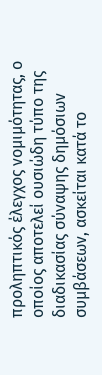προληπτικός έλεγχος νομιμότητας, ο οποίος αποτελεί ουσιώδη τύπο της διαδικασίας σύναψης δημόσιων συμβάσεων, ασκείται κατά το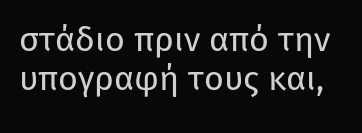στάδιο πριν από την υπογραφή τους και,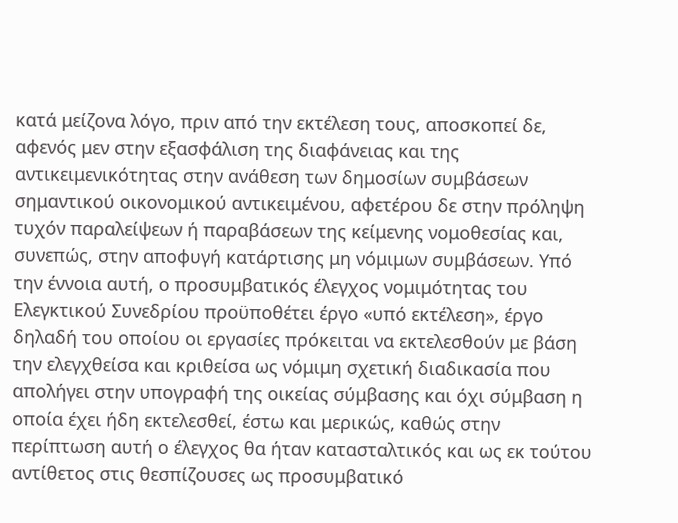κατά μείζονα λόγο, πριν από την εκτέλεση τους, αποσκοπεί δε, αφενός μεν στην εξασφάλιση της διαφάνειας και της αντικειμενικότητας στην ανάθεση των δημοσίων συμβάσεων σημαντικού οικονομικού αντικειμένου, αφετέρου δε στην πρόληψη τυχόν παραλείψεων ή παραβάσεων της κείμενης νομοθεσίας και, συνεπώς, στην αποφυγή κατάρτισης μη νόμιμων συμβάσεων. Υπό την έννοια αυτή, ο προσυμβατικός έλεγχος νομιμότητας του Ελεγκτικού Συνεδρίου προϋποθέτει έργο «υπό εκτέλεση», έργο δηλαδή του οποίου οι εργασίες πρόκειται να εκτελεσθούν με βάση την ελεγχθείσα και κριθείσα ως νόμιμη σχετική διαδικασία που απολήγει στην υπογραφή της οικείας σύμβασης και όχι σύμβαση η οποία έχει ήδη εκτελεσθεί, έστω και μερικώς, καθώς στην περίπτωση αυτή ο έλεγχος θα ήταν κατασταλτικός και ως εκ τούτου αντίθετος στις θεσπίζουσες ως προσυμβατικό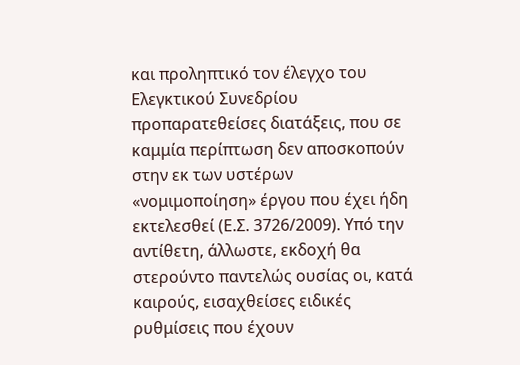και προληπτικό τον έλεγχο του Ελεγκτικού Συνεδρίου προπαρατεθείσες διατάξεις, που σε καμμία περίπτωση δεν αποσκοπούν στην εκ των υστέρων «νομιμοποίηση» έργου που έχει ήδη εκτελεσθεί (Ε.Σ. 3726/2009). Υπό την αντίθετη, άλλωστε, εκδοχή θα στερούντο παντελώς ουσίας οι, κατά καιρούς, εισαχθείσες ειδικές ρυθμίσεις που έχουν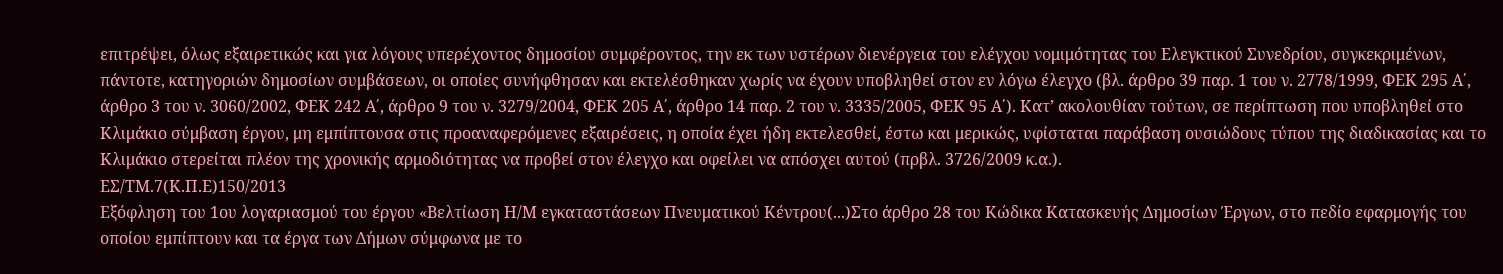επιτρέψει, όλως εξαιρετικώς και για λόγους υπερέχοντος δημοσίου συμφέροντος, την εκ των υστέρων διενέργεια του ελέγχου νομιμότητας του Ελεγκτικού Συνεδρίου, συγκεκριμένων, πάντοτε, κατηγοριών δημοσίων συμβάσεων, οι οποίες συνήφθησαν και εκτελέσθηκαν χωρίς να έχουν υποβληθεί στον εν λόγω έλεγχο (βλ. άρθρο 39 παρ. 1 του ν. 2778/1999, ΦΕΚ 295 Α΄, άρθρο 3 του ν. 3060/2002, ΦΕΚ 242 Α΄, άρθρο 9 του ν. 3279/2004, ΦΕΚ 205 Α΄, άρθρο 14 παρ. 2 του ν. 3335/2005, ΦΕΚ 95 Α΄). Κατ’ ακολουθίαν τούτων, σε περίπτωση που υποβληθεί στο Κλιμάκιο σύμβαση έργου, μη εμπίπτουσα στις προαναφερόμενες εξαιρέσεις, η οποία έχει ήδη εκτελεσθεί, έστω και μερικώς, υφίσταται παράβαση ουσιώδους τύπου της διαδικασίας και το Κλιμάκιο στερείται πλέον της χρονικής αρμοδιότητας να προβεί στον έλεγχο και οφείλει να απόσχει αυτού (πρβλ. 3726/2009 κ.α.).
ΕΣ/ΤΜ.7(Κ.Π.Ε)150/2013
Εξόφληση του 1ου λογαριασμού του έργου «Βελτίωση Η/Μ εγκαταστάσεων Πνευματικού Κέντρου(...)Στο άρθρο 28 του Κώδικα Κατασκευής Δημοσίων Έργων, στο πεδίο εφαρμογής του οποίου εμπίπτουν και τα έργα των Δήμων σύμφωνα με το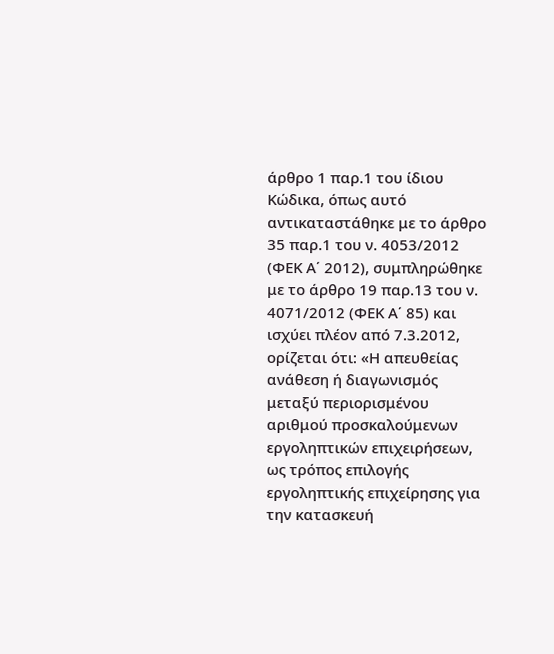άρθρο 1 παρ.1 του ίδιου Κώδικα, όπως αυτό αντικαταστάθηκε με το άρθρο 35 παρ.1 του ν. 4053/2012 (ΦΕΚ Α΄ 2012), συμπληρώθηκε με το άρθρο 19 παρ.13 του ν. 4071/2012 (ΦΕΚ Α΄ 85) και ισχύει πλέον από 7.3.2012, ορίζεται ότι: «Η απευθείας ανάθεση ή διαγωνισμός μεταξύ περιορισμένου αριθμού προσκαλούμενων εργοληπτικών επιχειρήσεων, ως τρόπος επιλογής εργοληπτικής επιχείρησης για την κατασκευή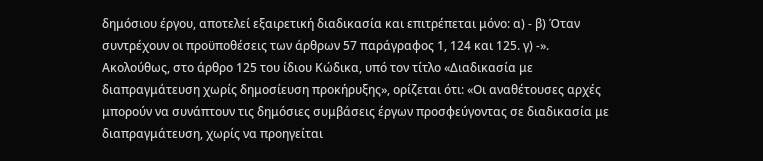δημόσιου έργου, αποτελεί εξαιρετική διαδικασία και επιτρέπεται μόνο: α) - β) Όταν συντρέχουν οι προϋποθέσεις των άρθρων 57 παράγραφος 1, 124 και 125. γ) -». Ακολούθως, στο άρθρο 125 του ίδιου Κώδικα, υπό τον τίτλο «Διαδικασία με διαπραγμάτευση χωρίς δημοσίευση προκήρυξης», ορίζεται ότι: «Οι αναθέτουσες αρχές μπορούν να συνάπτουν τις δημόσιες συμβάσεις έργων προσφεύγοντας σε διαδικασία με διαπραγμάτευση, χωρίς να προηγείται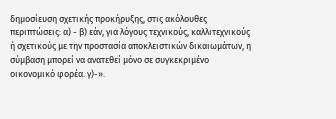δημοσίευση σχετικής προκήρυξης, στις ακόλουθες περιπτώσεις: α) - β) εάν, για λόγους τεχνικούς, καλλιτεχνικούς ή σχετικούς με την προστασία αποκλειστικών δικαιωμάτων, η σύμβαση μπορεί να ανατεθεί μόνο σε συγκεκριμένο οικονομικό φορέα. γ)-».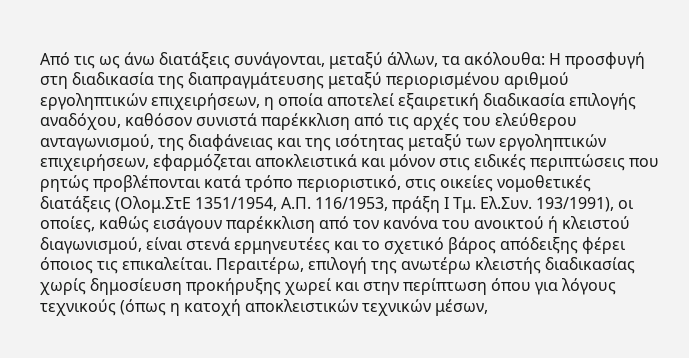Από τις ως άνω διατάξεις συνάγονται, μεταξύ άλλων, τα ακόλουθα: Η προσφυγή στη διαδικασία της διαπραγμάτευσης μεταξύ περιορισμένου αριθμού εργοληπτικών επιχειρήσεων, η οποία αποτελεί εξαιρετική διαδικασία επιλογής αναδόχου, καθόσον συνιστά παρέκκλιση από τις αρχές του ελεύθερου ανταγωνισμού, της διαφάνειας και της ισότητας μεταξύ των εργοληπτικών επιχειρήσεων, εφαρμόζεται αποκλειστικά και μόνον στις ειδικές περιπτώσεις που ρητώς προβλέπονται κατά τρόπο περιοριστικό, στις οικείες νομοθετικές διατάξεις (Ολομ.ΣτΕ 1351/1954, Α.Π. 116/1953, πράξη Ι Τμ. Ελ.Συν. 193/1991), οι οποίες, καθώς εισάγουν παρέκκλιση από τον κανόνα του ανοικτού ή κλειστού διαγωνισμού, είναι στενά ερμηνευτέες και το σχετικό βάρος απόδειξης φέρει όποιος τις επικαλείται. Περαιτέρω, επιλογή της ανωτέρω κλειστής διαδικασίας χωρίς δημοσίευση προκήρυξης χωρεί και στην περίπτωση όπου για λόγους τεχνικούς (όπως η κατοχή αποκλειστικών τεχνικών μέσων,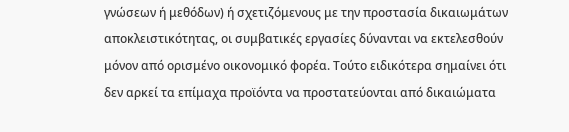γνώσεων ή μεθόδων) ή σχετιζόμενους με την προστασία δικαιωμάτων αποκλειστικότητας, οι συμβατικές εργασίες δύνανται να εκτελεσθούν μόνον από ορισμένο οικονομικό φορέα. Τούτο ειδικότερα σημαίνει ότι δεν αρκεί τα επίμαχα προϊόντα να προστατεύονται από δικαιώματα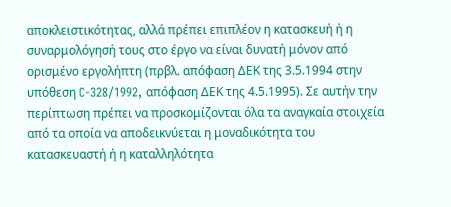αποκλειστικότητας, αλλά πρέπει επιπλέον η κατασκευή ή η συναρμολόγησή τους στο έργο να είναι δυνατή μόνον από ορισμένο εργολήπτη (πρβλ. απόφαση ΔΕΚ της 3.5.1994 στην υπόθεση C-328/1992, απόφαση ΔΕΚ της 4.5.1995). Σε αυτήν την περίπτωση πρέπει να προσκομίζονται όλα τα αναγκαία στοιχεία από τα οποία να αποδεικνύεται η μοναδικότητα του κατασκευαστή ή η καταλληλότητα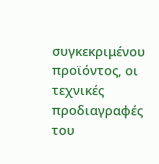συγκεκριμένου προϊόντος, οι τεχνικές προδιαγραφές του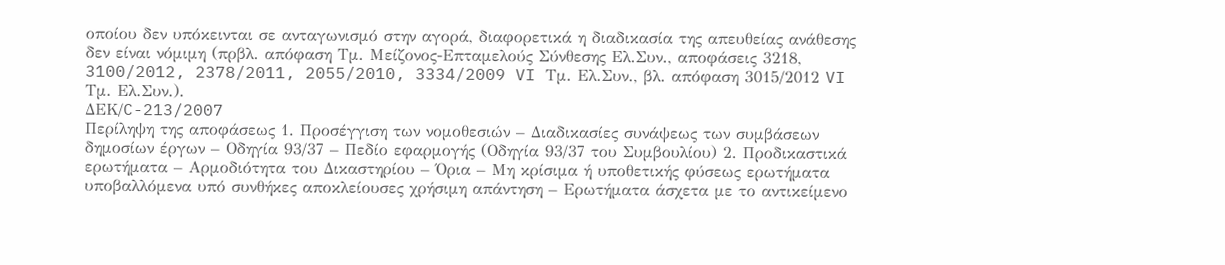οποίου δεν υπόκεινται σε ανταγωνισμό στην αγορά, διαφορετικά η διαδικασία της απευθείας ανάθεσης δεν είναι νόμιμη (πρβλ. απόφαση Τμ. Μείζονος-Επταμελούς Σύνθεσης Ελ.Συν., αποφάσεις 3218, 3100/2012, 2378/2011, 2055/2010, 3334/2009 VI Τμ. Ελ.Συν., βλ. απόφαση 3015/2012 VI Τμ. Ελ.Συν.).
ΔΕΚ/C-213/2007
Περίληψη της αποφάσεως 1. Προσέγγιση των νομοθεσιών – Διαδικασίες συνάψεως των συμβάσεων δημοσίων έργων – Οδηγία 93/37 – Πεδίο εφαρμογής (Οδηγία 93/37 του Συμβουλίου) 2. Προδικαστικά ερωτήματα – Αρμοδιότητα του Δικαστηρίου – Όρια – Μη κρίσιμα ή υποθετικής φύσεως ερωτήματα υποβαλλόμενα υπό συνθήκες αποκλείουσες χρήσιμη απάντηση – Ερωτήματα άσχετα με το αντικείμενο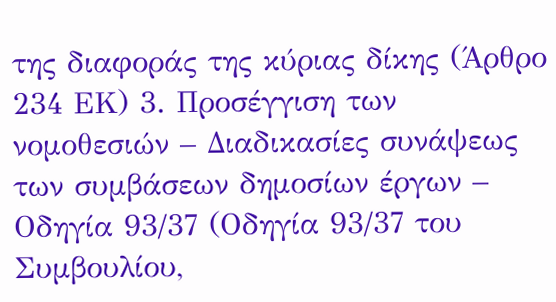της διαφοράς της κύριας δίκης (Άρθρο 234 ΕΚ) 3. Προσέγγιση των νομοθεσιών – Διαδικασίες συνάψεως των συμβάσεων δημοσίων έργων – Οδηγία 93/37 (Οδηγία 93/37 του Συμβουλίου,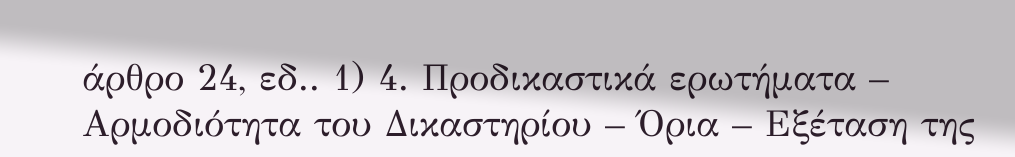άρθρο 24, εδ.. 1) 4. Προδικαστικά ερωτήματα – Αρμοδιότητα του Δικαστηρίου – Όρια – Εξέταση της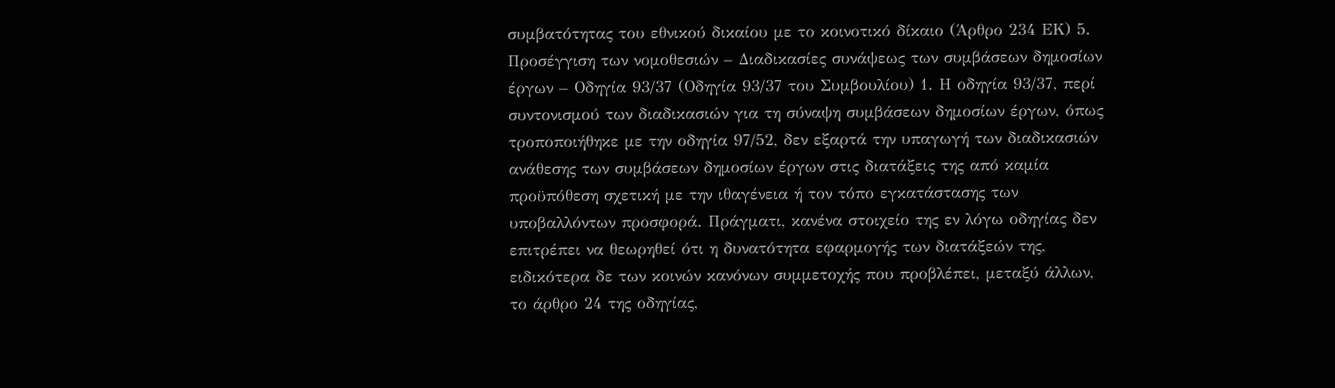συμβατότητας του εθνικού δικαίου με το κοινοτικό δίκαιο (Άρθρο 234 ΕΚ) 5. Προσέγγιση των νομοθεσιών – Διαδικασίες συνάψεως των συμβάσεων δημοσίων έργων – Οδηγία 93/37 (Οδηγία 93/37 του Συμβουλίου) 1. Η οδηγία 93/37, περί συντονισμού των διαδικασιών για τη σύναψη συμβάσεων δημοσίων έργων, όπως τροποποιήθηκε με την οδηγία 97/52, δεν εξαρτά την υπαγωγή των διαδικασιών ανάθεσης των συμβάσεων δημοσίων έργων στις διατάξεις της από καμία προϋπόθεση σχετική με την ιθαγένεια ή τον τόπο εγκατάστασης των υποβαλλόντων προσφορά. Πράγματι, κανένα στοιχείο της εν λόγω οδηγίας δεν επιτρέπει να θεωρηθεί ότι η δυνατότητα εφαρμογής των διατάξεών της, ειδικότερα δε των κοινών κανόνων συμμετοχής που προβλέπει, μεταξύ άλλων, το άρθρο 24 της οδηγίας,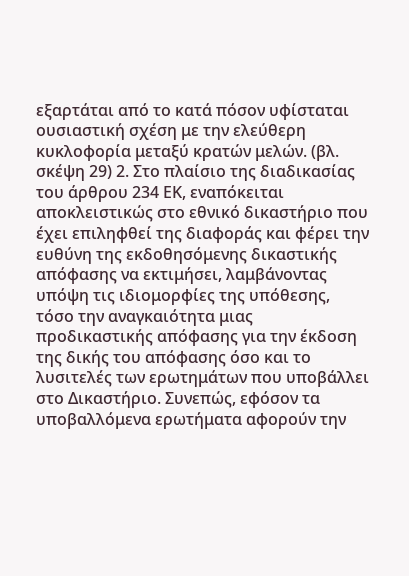εξαρτάται από το κατά πόσον υφίσταται ουσιαστική σχέση με την ελεύθερη κυκλοφορία μεταξύ κρατών μελών. (βλ. σκέψη 29) 2. Στο πλαίσιο της διαδικασίας του άρθρου 234 ΕΚ, εναπόκειται αποκλειστικώς στο εθνικό δικαστήριο που έχει επιληφθεί της διαφοράς και φέρει την ευθύνη της εκδοθησόμενης δικαστικής απόφασης να εκτιμήσει, λαμβάνοντας υπόψη τις ιδιομορφίες της υπόθεσης, τόσο την αναγκαιότητα μιας προδικαστικής απόφασης για την έκδοση της δικής του απόφασης όσο και το λυσιτελές των ερωτημάτων που υποβάλλει στο Δικαστήριο. Συνεπώς, εφόσον τα υποβαλλόμενα ερωτήματα αφορούν την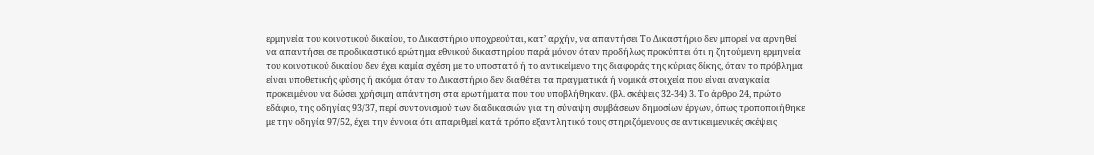ερμηνεία του κοινοτικού δικαίου, το Δικαστήριο υποχρεούται, κατ’ αρχήν, να απαντήσει Το Δικαστήριο δεν μπορεί να αρνηθεί να απαντήσει σε προδικαστικό ερώτημα εθνικού δικαστηρίου παρά μόνον όταν προδήλως προκύπτει ότι η ζητούμενη ερμηνεία του κοινοτικού δικαίου δεν έχει καμία σχέση με το υποστατό ή το αντικείμενο της διαφοράς της κύριας δίκης, όταν το πρόβλημα είναι υποθετικής φύσης ή ακόμα όταν το Δικαστήριο δεν διαθέτει τα πραγματικά ή νομικά στοιχεία που είναι αναγκαία προκειμένου να δώσει χρήσιμη απάντηση στα ερωτήματα που του υποβλήθηκαν. (βλ. σκέψεις 32-34) 3. Το άρθρο 24, πρώτο εδάφιο, της οδηγίας 93/37, περί συντονισμού των διαδικασιών για τη σύναψη συμβάσεων δημοσίων έργων, όπως τροποποιήθηκε με την οδηγία 97/52, έχει την έννοια ότι απαριθμεί κατά τρόπο εξαντλητικό τους στηριζόμενους σε αντικειμενικές σκέψεις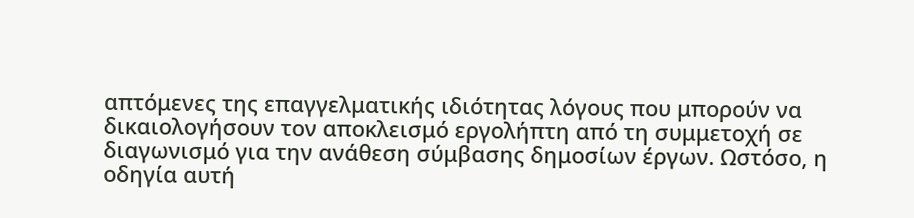απτόμενες της επαγγελματικής ιδιότητας λόγους που μπορούν να δικαιολογήσουν τον αποκλεισμό εργολήπτη από τη συμμετοχή σε διαγωνισμό για την ανάθεση σύμβασης δημοσίων έργων. Ωστόσο, η οδηγία αυτή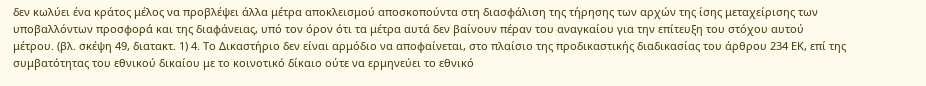δεν κωλύει ένα κράτος μέλος να προβλέψει άλλα μέτρα αποκλεισμού αποσκοπούντα στη διασφάλιση της τήρησης των αρχών της ίσης μεταχείρισης των υποβαλλόντων προσφορά και της διαφάνειας, υπό τον όρον ότι τα μέτρα αυτά δεν βαίνουν πέραν του αναγκαίου για την επίτευξη του στόχου αυτού μέτρου. (βλ. σκέψη 49, διατακτ. 1) 4. Το Δικαστήριο δεν είναι αρμόδιο να αποφαίνεται, στο πλαίσιο της προδικαστικής διαδικασίας του άρθρου 234 ΕΚ, επί της συμβατότητας του εθνικού δικαίου με το κοινοτικό δίκαιο ούτε να ερμηνεύει το εθνικό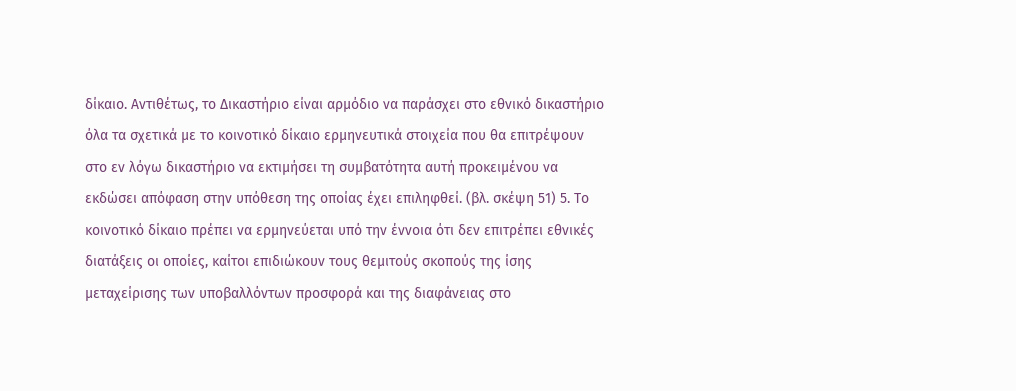δίκαιο. Αντιθέτως, το Δικαστήριο είναι αρμόδιο να παράσχει στο εθνικό δικαστήριο όλα τα σχετικά με το κοινοτικό δίκαιο ερμηνευτικά στοιχεία που θα επιτρέψουν στο εν λόγω δικαστήριο να εκτιμήσει τη συμβατότητα αυτή προκειμένου να εκδώσει απόφαση στην υπόθεση της οποίας έχει επιληφθεί. (βλ. σκέψη 51) 5. Το κοινοτικό δίκαιο πρέπει να ερμηνεύεται υπό την έννοια ότι δεν επιτρέπει εθνικές διατάξεις οι οποίες, καίτοι επιδιώκουν τους θεμιτούς σκοπούς της ίσης μεταχείρισης των υποβαλλόντων προσφορά και της διαφάνειας στο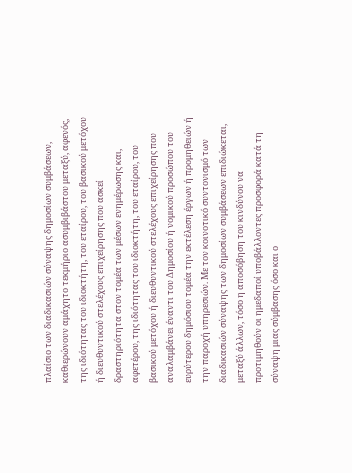πλαίσιο των διαδικασιών σύναψης δημοσίων συμβάσεων, καθιερώνουν αμάχητο τεκμήριο ασυμβιβάστου μεταξύ, αφενός, της ιδιότητας του ιδιοκτήτη, του εταίρου, του βασικού μετόχου ή διευθυντικού στελέχους επιχείρησης που ασκεί δραστηριότητα στον τομέα των μέσων ενημέρωσης και, αφετέρου, της ιδιότητας του ιδιοκτήτη, του εταίρου, του βασικού μετόχου ή διευθυντικού στελέχους επιχείρησης που αναλαμβάνει έναντι του Δημοσίου ή νομικού προσώπου του ευρύτερου δημόσιου τομέα την εκτέλεση έργων ή προμηθειών ή την παροχή υπηρεσιών. Με τον κοινοτικό συντονισμό των διαδικασιών σύναψης των δημοσίων συμβάσεων επιδιώκεται, μεταξύ άλλων, τόσο η αποσόβηση του κινδύνου να προτιμηθούν οι ημεδαποί υποβάλλοντες προσφορά κατά τη σύναψη μιας σύμβασης όσο και ο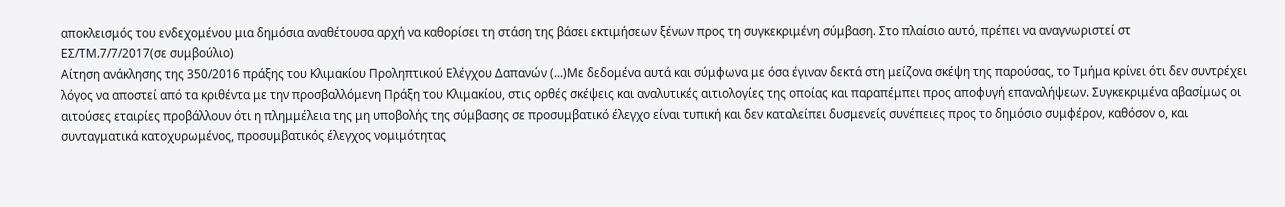αποκλεισμός του ενδεχομένου μια δημόσια αναθέτουσα αρχή να καθορίσει τη στάση της βάσει εκτιμήσεων ξένων προς τη συγκεκριμένη σύμβαση. Στο πλαίσιο αυτό, πρέπει να αναγνωριστεί στ
ΕΣ/ΤΜ.7/7/2017(σε συμβούλιο)
Αίτηση ανάκλησης της 350/2016 πράξης του Κλιμακίου Προληπτικού Ελέγχου Δαπανών (...)Με δεδομένα αυτά και σύμφωνα με όσα έγιναν δεκτά στη μείζονα σκέψη της παρούσας, το Τμήμα κρίνει ότι δεν συντρέχει λόγος να αποστεί από τα κριθέντα με την προσβαλλόμενη Πράξη του Κλιμακίου, στις ορθές σκέψεις και αναλυτικές αιτιολογίες της οποίας και παραπέμπει προς αποφυγή επαναλήψεων. Συγκεκριμένα αβασίμως οι αιτούσες εταιρίες προβάλλουν ότι η πλημμέλεια της μη υποβολής της σύμβασης σε προσυμβατικό έλεγχο είναι τυπική και δεν καταλείπει δυσμενείς συνέπειες προς το δημόσιο συμφέρον, καθόσον ο, και συνταγματικά κατοχυρωμένος, προσυμβατικός έλεγχος νομιμότητας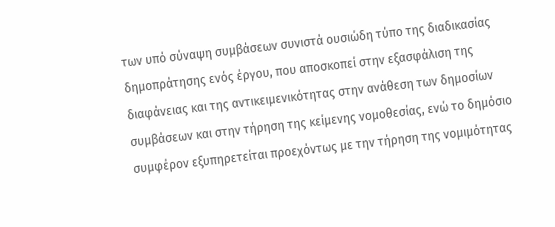των υπό σύναψη συμβάσεων συνιστά ουσιώδη τύπο της διαδικασίας δημοπράτησης ενός έργου, που αποσκοπεί στην εξασφάλιση της διαφάνειας και της αντικειμενικότητας στην ανάθεση των δημοσίων συμβάσεων και στην τήρηση της κείμενης νομοθεσίας, ενώ το δημόσιο συμφέρον εξυπηρετείται προεχόντως με την τήρηση της νομιμότητας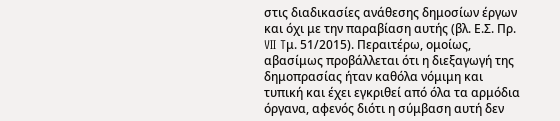στις διαδικασίες ανάθεσης δημοσίων έργων και όχι με την παραβίαση αυτής (βλ. Ε.Σ. Πρ. VII Tμ. 51/2015). Περαιτέρω, ομοίως, αβασίμως προβάλλεται ότι η διεξαγωγή της δημοπρασίας ήταν καθόλα νόμιμη και τυπική και έχει εγκριθεί από όλα τα αρμόδια όργανα, αφενός διότι η σύμβαση αυτή δεν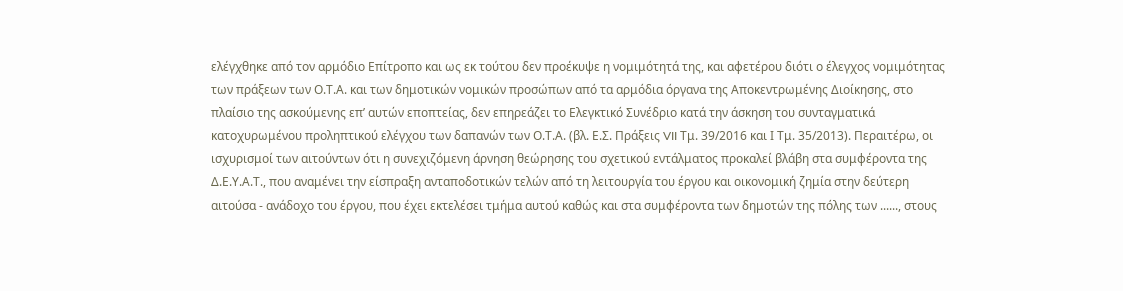ελέγχθηκε από τον αρμόδιο Επίτροπο και ως εκ τούτου δεν προέκυψε η νομιμότητά της, και αφετέρου διότι ο έλεγχος νομιμότητας των πράξεων των Ο.Τ.Α. και των δημοτικών νομικών προσώπων από τα αρμόδια όργανα της Αποκεντρωμένης Διοίκησης, στο πλαίσιο της ασκούμενης επ’ αυτών εποπτείας, δεν επηρεάζει το Ελεγκτικό Συνέδριο κατά την άσκηση του συνταγματικά κατοχυρωμένου προληπτικού ελέγχου των δαπανών των Ο.Τ.Α. (βλ. Ε.Σ. Πράξεις VII Τμ. 39/2016 και Ι Τμ. 35/2013). Περαιτέρω, οι ισχυρισμοί των αιτούντων ότι η συνεχιζόμενη άρνηση θεώρησης του σχετικού εντάλματος προκαλεί βλάβη στα συμφέροντα της Δ.Ε.Υ.Α.Τ., που αναμένει την είσπραξη ανταποδοτικών τελών από τη λειτουργία του έργου και οικονομική ζημία στην δεύτερη αιτούσα - ανάδοχο του έργου, που έχει εκτελέσει τμήμα αυτού καθώς και στα συμφέροντα των δημοτών της πόλης των ......, στους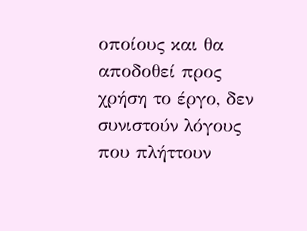οποίους και θα αποδοθεί προς χρήση το έργο, δεν συνιστούν λόγους που πλήττουν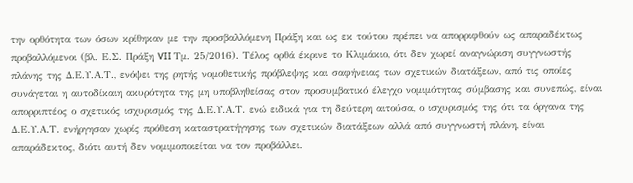την ορθότητα των όσων κρίθηκαν με την προσβαλλόμενη Πράξη και ως εκ τούτου πρέπει να απορριφθούν ως απαραδέκτως προβαλλόμενοι (βλ. Ε.Σ. Πράξη VII Τμ. 25/2016). Τέλος ορθά έκρινε το Κλιμάκιο, ότι δεν χωρεί αναγνώριση συγγνωστής πλάνης της Δ.Ε.Υ.Α.Τ., ενόψει της ρητής νομοθετικής πρόβλεψης και σαφήνειας των σχετικών διατάξεων, από τις οποίες συνάγεται η αυτοδίκαιη ακυρότητα της μη υποβληθείσας στον προσυμβατικό έλεγχο νομιμότητας σύμβασης και συνεπώς, είναι απορριπτέος ο σχετικός ισχυρισμός της Δ.Ε.Υ.Α.Τ. ενώ ειδικά για τη δεύτερη αιτούσα, ο ισχυρισμός της ότι τα όργανα της Δ.Ε.Υ.Α.Τ. ενήργησαν χωρίς πρόθεση καταστρατήγησης των σχετικών διατάξεων αλλά από συγγνωστή πλάνη, είναι απαράδεκτος, διότι αυτή δεν νομιμοποιείται να τον προβάλλει.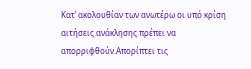Κατ’ ακολουθίαν των ανωτέρω οι υπό κρίση αιτήσεις ανάκλησης πρέπει να απορριφθούν.Aπορίπτει τις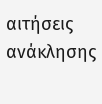αιτήσεις ανάκλησης